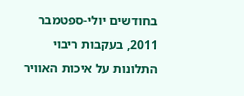בחודשים יולי-ספטמבר 2011, בעקבות ריבוי התלונות על איכות האוויר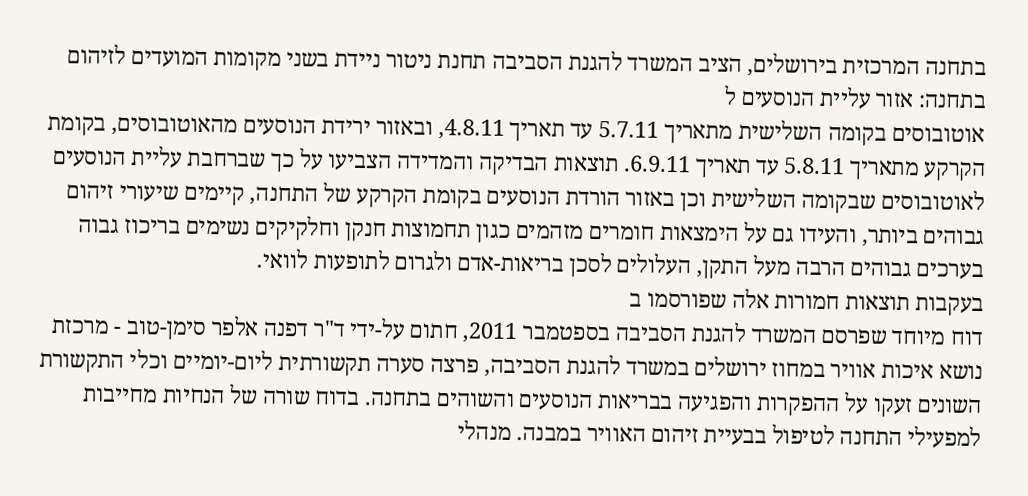בתחנה המרכזית בירושלים, הציב המשרד להגנת הסביבה תחנת ניטור ניידת בשני מקומות המועדים לזיהום בתחנה: אזור עליית הנוסעים ל
אוטובוסים בקומה השלישית מתאריך 5.7.11 עד תאריך 4.8.11, ובאזור ירידת הנוסעים מהאוטובוסים, בקומת הקרקע מתאריך 5.8.11 עד תאריך 6.9.11. תוצאות הבדיקה והמדידה הצביעו על כך שברחבת עליית הנוסעים לאוטובוסים שבקומה השלישית וכן באזור הורדת הנוסעים בקומת הקרקע של התחנה, קיימים שיעורי זיהום גבוהים ביותר, והעידו גם על הימצאות חומרים מזהמים כגון תחמוצות חנקן וחלקיקים נשימים בריכוז גבוה בערכים גבוהים הרבה מעל התקן, העלולים לסכן בריאות-אדם ולגרום לתופעות לוואי.
בעקבות תוצאות חמורות אלה שפורסמו ב
דוח מיוחד שפרסם המשרד להגנת הסביבה בספטמבר 2011, חתום על-ידי ד"ר דפנה אלפר סימן-טוב - מרכזת נושא איכות אוויר במחוז ירושלים במשרד להגנת הסביבה, פרצה סערה תקשורתית ליום-יומיים וכלי התקשורת השונים זעקו על ההפקרות והפגיעה בבריאות הנוסעים והשוהים בתחנה. בדוח שורה של הנחיות מחייבות למפעילי התחנה לטיפול בבעיית זיהום האוויר במבנה. מנהלי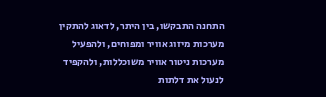התחנה התבקשו, בין היתר, לדאוג להתקין מערכות מיזוג אוויר ומפוחים, ולהפעיל מערכות ניטור אוויר משוכללות, ולהקפיד לנעול את דלתות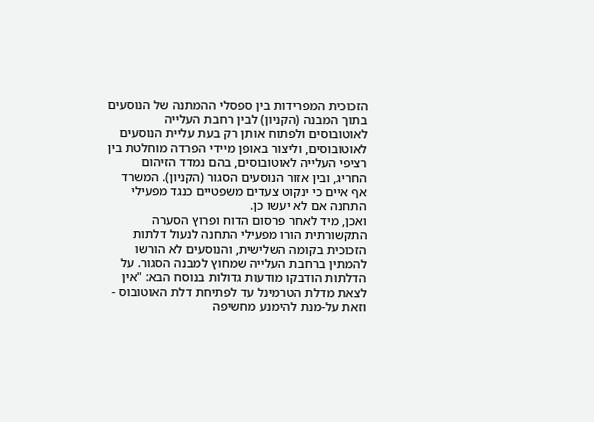הזכוכית המפרידות בין ספסלי ההמתנה של הנוסעים בתוך המבנה (הקניון) לבין רחבת העלייה לאוטובוסים ולפתוח אותן רק בעת עליית הנוסעים לאוטובוסים, וליצור באופן מיידי הפרדה מוחלטת בין רציפי העלייה לאוטובוסים, בהם נמדד הזיהום החריג, ובין אזור הנוסעים הסגור (הקניון). המשרד אף איים כי ינקוט צעדים משפטיים כנגד מפעילי התחנה אם לא יעשו כן.
ואכן, מיד לאחר פרסום הדוח ופרוץ הסערה התקשורתית הורו מפעילי התחנה לנעול דלתות הזכוכית בקומה השלישית, והנוסעים לא הורשו להמתין ברחבת העלייה שמחוץ למבנה הסגור. על הדלתות הודבקו מודעות גדולות בנוסח הבא: "אין לצאת מדלת הטרמינל עד לפתיחת דלת האוטובוס - וזאת על-מנת להימנע מחשיפה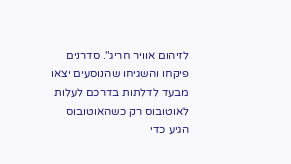לזיהום אוויר חריג". סדרנים פיקחו והשגיחו שהנוסעים יצאו מבעד לדלתות בדרכם לעלות לאוטובוס רק כשהאוטובוס הגיע כדי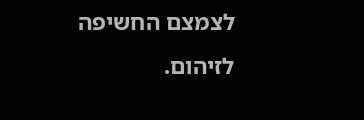לצמצם החשיפה לזיהום.